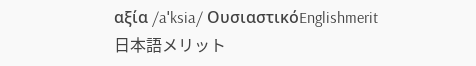αξία /aˈksia/ ΟυσιαστικόEnglishmerit日本語メリット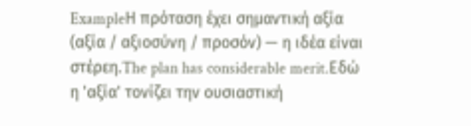ExampleΗ πρόταση έχει σημαντική αξία (αξία / αξιοσύνη / προσόν) — η ιδέα είναι στέρεη.The plan has considerable merit.Εδώ η 'αξία' τονίζει την ουσιαστική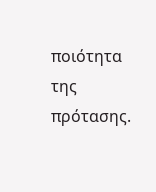ποιότητα της πρότασης.